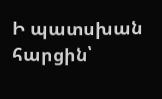Ի պատսխան հարցին՝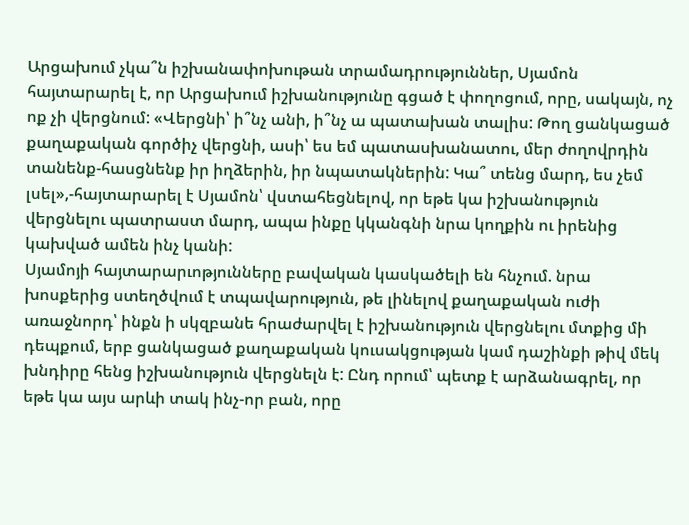Արցախում չկա՞ն իշխանափոխութան տրամադրություններ, Սյամոն հայտարարել է, որ Արցախում իշխանությունը գցած է փողոցում, որը, սակայն, ոչ ոք չի վերցնում: «Վերցնի՝ ի՞նչ անի, ի՞նչ ա պատախան տալիս: Թող ցանկացած քաղաքական գործիչ վերցնի, ասի՝ ես եմ պատասխանատու, մեր ժողովրդին տանենք-հասցնենք իր իղձերին, իր նպատակներին: Կա՞ տենց մարդ, ես չեմ լսել»,-հայտարարել է Սյամոն՝ վստահեցնելով, որ եթե կա իշխանություն վերցնելու պատրաստ մարդ, ապա ինքը կկանգնի նրա կողքին ու իրենից կախված ամեն ինչ կանի:
Սյամոյի հայտարարւոթյունները բավական կասկածելի են հնչում. նրա խոսքերից ստեղծվում է տպավարություն, թե լինելով քաղաքական ուժի առաջնորդ՝ ինքն ի սկզբանե հրաժարվել է իշխանություն վերցնելու մտքից մի դեպքում, երբ ցանկացած քաղաքական կուսակցության կամ դաշինքի թիվ մեկ խնդիրը հենց իշխանություն վերցնելն է: Ընդ որում՝ պետք է արձանագրել, որ եթե կա այս արևի տակ ինչ-որ բան, որը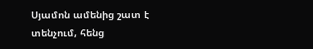Սյամոն ամենից շատ է տենչում, հենց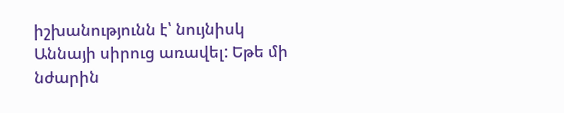իշխանությունն է՝ նույնիսկ Աննայի սիրուց առավել: Եթե մի նժարին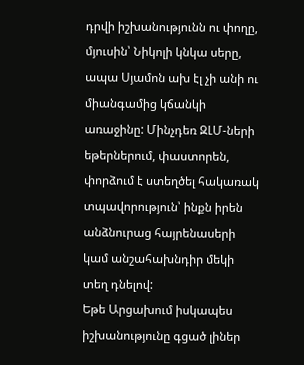դրվի իշխանությունն ու փողը, մյուսին՝ Նիկոլի կնկա սերը, ապա Սյամոն ախ էլ չի անի ու միանգամից կճանկի առաջինը: Մինչդեռ ԶԼՄ-ների եթերներում, փաստորեն, փորձում է ստեղծել հակառակ տպավորություն՝ ինքն իրեն անձնուրաց հայրենասերի կամ անշահախնդիր մեկի տեղ դնելով:
Եթե Արցախում իսկապես իշխանությունը գցած լիներ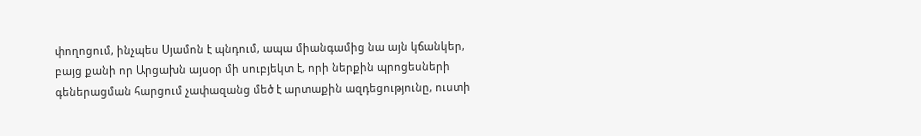փողոցում, ինչպես Սյամոն է պնդում, ապա միանգամից նա այն կճանկեր, բայց քանի որ Արցախն այսօր մի սուբյեկտ է, որի ներքին պրոցեսների գեներացման հարցում չափազանց մեծ է արտաքին ազդեցությունը, ուստի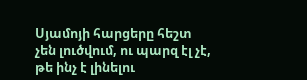Սյամոյի հարցերը հեշտ չեն լուծվում, ու պարզ էլ չէ, թե ինչ է լինելու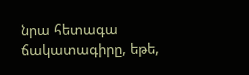նրա հետագա ճակատագիրը, եթե,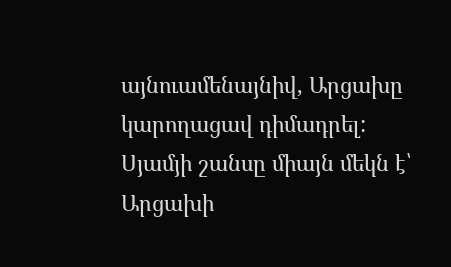այնուամենայնիվ, Արցախը կարողացավ դիմադրել:
Սյամյի շանսը միայն մեկն է՝ Արցախի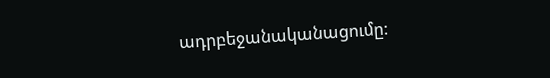ադրբեջանականացումը: